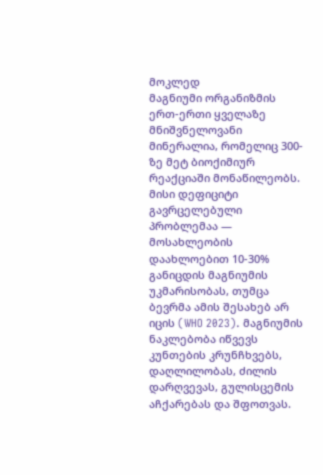მოკლედ
მაგნიუმი ორგანიზმის ერთ-ერთი ყველაზე მნიშვნელოვანი მინერალია, რომელიც 300-ზე მეტ ბიოქიმიურ რეაქციაში მონაწილეობს. მისი დეფიციტი გავრცელებული პრობლემაა — მოსახლეობის დაახლოებით 10-30% განიცდის მაგნიუმის უკმარისობას, თუმცა ბევრმა ამის შესახებ არ იცის (WHO 2023). მაგნიუმის ნაკლებობა იწვევს კუნთების კრუნჩხვებს, დაღლილობას, ძილის დარღვევას, გულისცემის აჩქარებას და შფოთვას.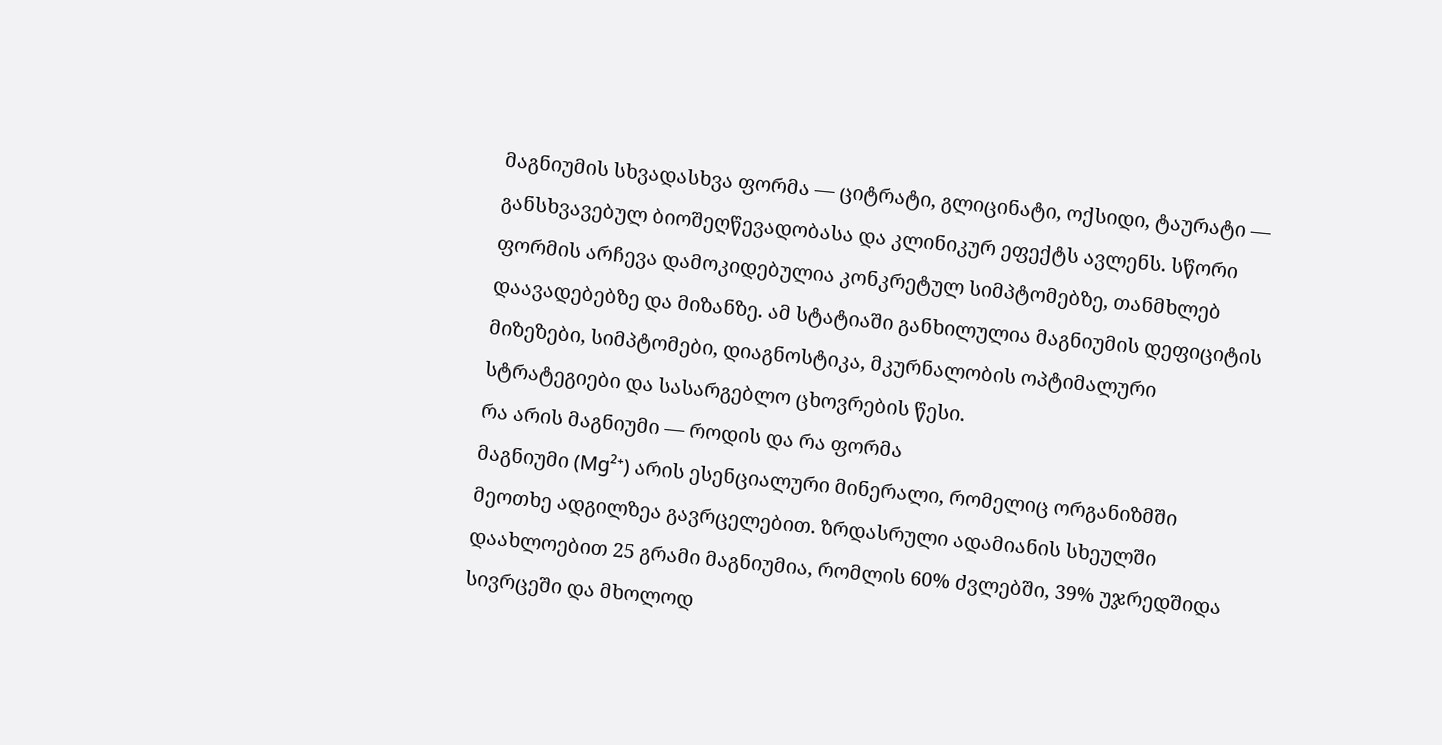მაგნიუმის სხვადასხვა ფორმა — ციტრატი, გლიცინატი, ოქსიდი, ტაურატი — განსხვავებულ ბიოშეღწევადობასა და კლინიკურ ეფექტს ავლენს. სწორი ფორმის არჩევა დამოკიდებულია კონკრეტულ სიმპტომებზე, თანმხლებ დაავადებებზე და მიზანზე. ამ სტატიაში განხილულია მაგნიუმის დეფიციტის მიზეზები, სიმპტომები, დიაგნოსტიკა, მკურნალობის ოპტიმალური სტრატეგიები და სასარგებლო ცხოვრების წესი.
რა არის მაგნიუმი — როდის და რა ფორმა
მაგნიუმი (Mg²⁺) არის ესენციალური მინერალი, რომელიც ორგანიზმში მეოთხე ადგილზეა გავრცელებით. ზრდასრული ადამიანის სხეულში დაახლოებით 25 გრამი მაგნიუმია, რომლის 60% ძვლებში, 39% უჯრედშიდა სივრცეში და მხოლოდ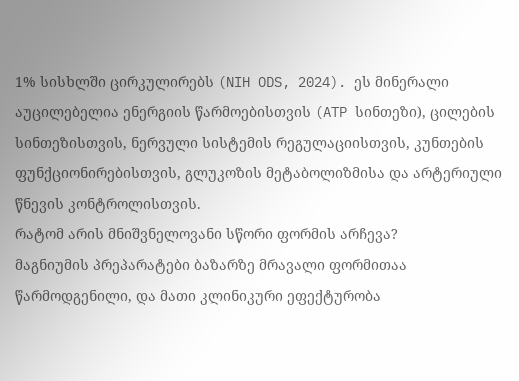1% სისხლში ცირკულირებს (NIH ODS, 2024). ეს მინერალი აუცილებელია ენერგიის წარმოებისთვის (ATP სინთეზი), ცილების სინთეზისთვის, ნერვული სისტემის რეგულაციისთვის, კუნთების ფუნქციონირებისთვის, გლუკოზის მეტაბოლიზმისა და არტერიული წნევის კონტროლისთვის.
რატომ არის მნიშვნელოვანი სწორი ფორმის არჩევა?
მაგნიუმის პრეპარატები ბაზარზე მრავალი ფორმითაა წარმოდგენილი, და მათი კლინიკური ეფექტურობა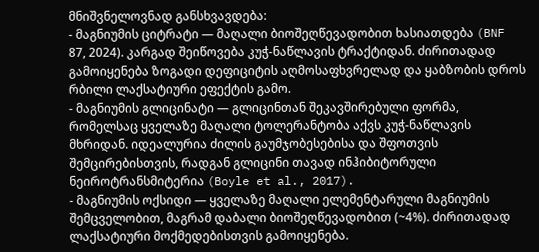მნიშვნელოვნად განსხვავდება:
- მაგნიუმის ციტრატი — მაღალი ბიოშეღწევადობით ხასიათდება (BNF 87, 2024). კარგად შეიწოვება კუჭ-ნაწლავის ტრაქტიდან. ძირითადად გამოიყენება ზოგადი დეფიციტის აღმოსაფხვრელად და ყაბზობის დროს რბილი ლაქსატიური ეფექტის გამო.
- მაგნიუმის გლიცინატი — გლიცინთან შეკავშირებული ფორმა, რომელსაც ყველაზე მაღალი ტოლერანტობა აქვს კუჭ-ნაწლავის მხრიდან. იდეალურია ძილის გაუმჯობესებისა და შფოთვის შემცირებისთვის, რადგან გლიცინი თავად ინჰიბიტორული ნეიროტრანსმიტერია (Boyle et al., 2017).
- მაგნიუმის ოქსიდი — ყველაზე მაღალი ელემენტარული მაგნიუმის შემცველობით, მაგრამ დაბალი ბიოშეღწევადობით (~4%). ძირითადად ლაქსატიური მოქმედებისთვის გამოიყენება.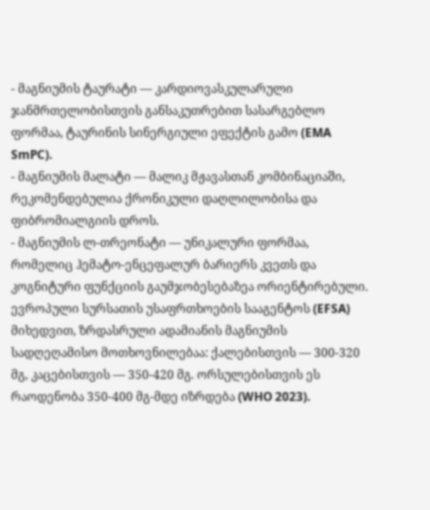- მაგნიუმის ტაურატი — კარდიოვასკულარული ჯანმრთელობისთვის განსაკუთრებით სასარგებლო ფორმაა, ტაურინის სინერგიული ეფექტის გამო (EMA SmPC).
- მაგნიუმის მალატი — მალიკ მჟავასთან კომბინაციაში, რეკომენდებულია ქრონიკული დაღლილობისა და ფიბრომიალგიის დროს.
- მაგნიუმის ლ-თრეონატი — უნიკალური ფორმაა, რომელიც ჰემატო-ენცეფალურ ბარიერს კვეთს და კოგნიტური ფუნქციის გაუმჯობესებაზეა ორიენტირებული.
ევროპული სურსათის უსაფრთხოების სააგენტოს (EFSA) მიხედვით, ზრდასრული ადამიანის მაგნიუმის სადღეღამისო მოთხოვნილებაა: ქალებისთვის — 300-320 მგ, კაცებისთვის — 350-420 მგ. ორსულებისთვის ეს რაოდენობა 350-400 მგ-მდე იზრდება (WHO 2023).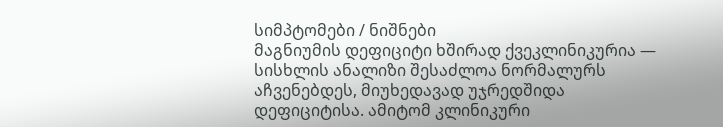სიმპტომები / ნიშნები
მაგნიუმის დეფიციტი ხშირად ქვეკლინიკურია — სისხლის ანალიზი შესაძლოა ნორმალურს აჩვენებდეს, მიუხედავად უჯრედშიდა დეფიციტისა. ამიტომ კლინიკური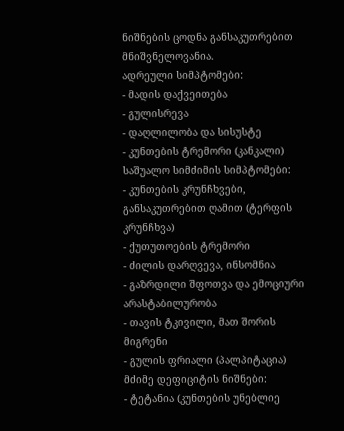ნიშნების ცოდნა განსაკუთრებით მნიშვნელოვანია.
ადრეული სიმპტომები:
- მადის დაქვეითება
- გულისრევა
- დაღლილობა და სისუსტე
- კუნთების ტრემორი (კანკალი)
საშუალო სიმძიმის სიმპტომები:
- კუნთების კრუნჩხვები, განსაკუთრებით ღამით (ტერფის კრუნჩხვა)
- ქუთუთოების ტრემორი
- ძილის დარღვევა, ინსომნია
- გაზრდილი შფოთვა და ემოციური არასტაბილურობა
- თავის ტკივილი, მათ შორის მიგრენი
- გულის ფრიალი (პალპიტაცია)
მძიმე დეფიციტის ნიშნები:
- ტეტანია (კუნთების უნებლიე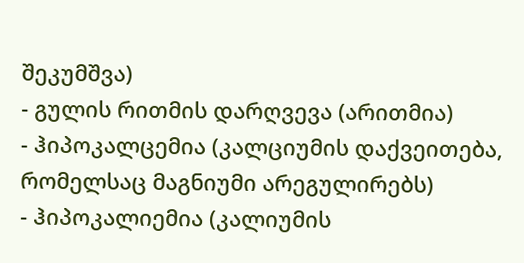შეკუმშვა)
- გულის რითმის დარღვევა (არითმია)
- ჰიპოკალცემია (კალციუმის დაქვეითება, რომელსაც მაგნიუმი არეგულირებს)
- ჰიპოკალიემია (კალიუმის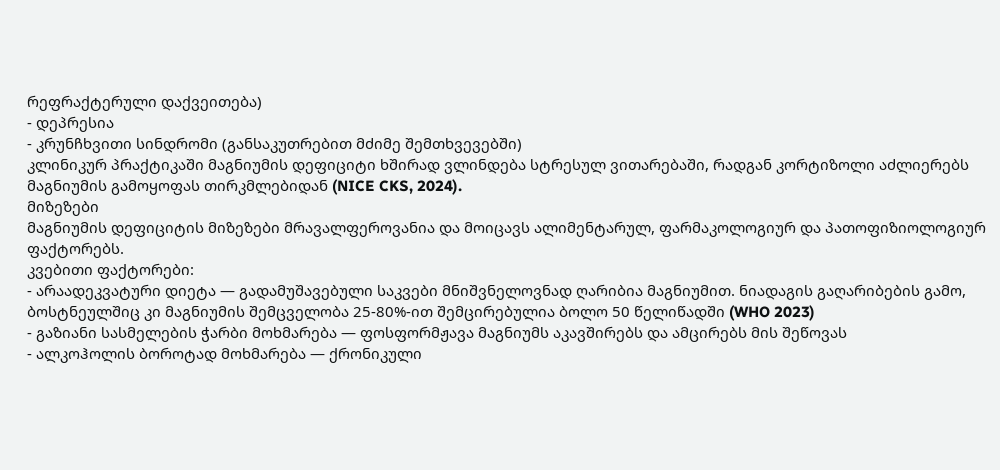რეფრაქტერული დაქვეითება)
- დეპრესია
- კრუნჩხვითი სინდრომი (განსაკუთრებით მძიმე შემთხვევებში)
კლინიკურ პრაქტიკაში მაგნიუმის დეფიციტი ხშირად ვლინდება სტრესულ ვითარებაში, რადგან კორტიზოლი აძლიერებს მაგნიუმის გამოყოფას თირკმლებიდან (NICE CKS, 2024).
მიზეზები
მაგნიუმის დეფიციტის მიზეზები მრავალფეროვანია და მოიცავს ალიმენტარულ, ფარმაკოლოგიურ და პათოფიზიოლოგიურ ფაქტორებს.
კვებითი ფაქტორები:
- არაადეკვატური დიეტა — გადამუშავებული საკვები მნიშვნელოვნად ღარიბია მაგნიუმით. ნიადაგის გაღარიბების გამო, ბოსტნეულშიც კი მაგნიუმის შემცველობა 25-80%-ით შემცირებულია ბოლო 50 წელიწადში (WHO 2023)
- გაზიანი სასმელების ჭარბი მოხმარება — ფოსფორმჟავა მაგნიუმს აკავშირებს და ამცირებს მის შეწოვას
- ალკოჰოლის ბოროტად მოხმარება — ქრონიკული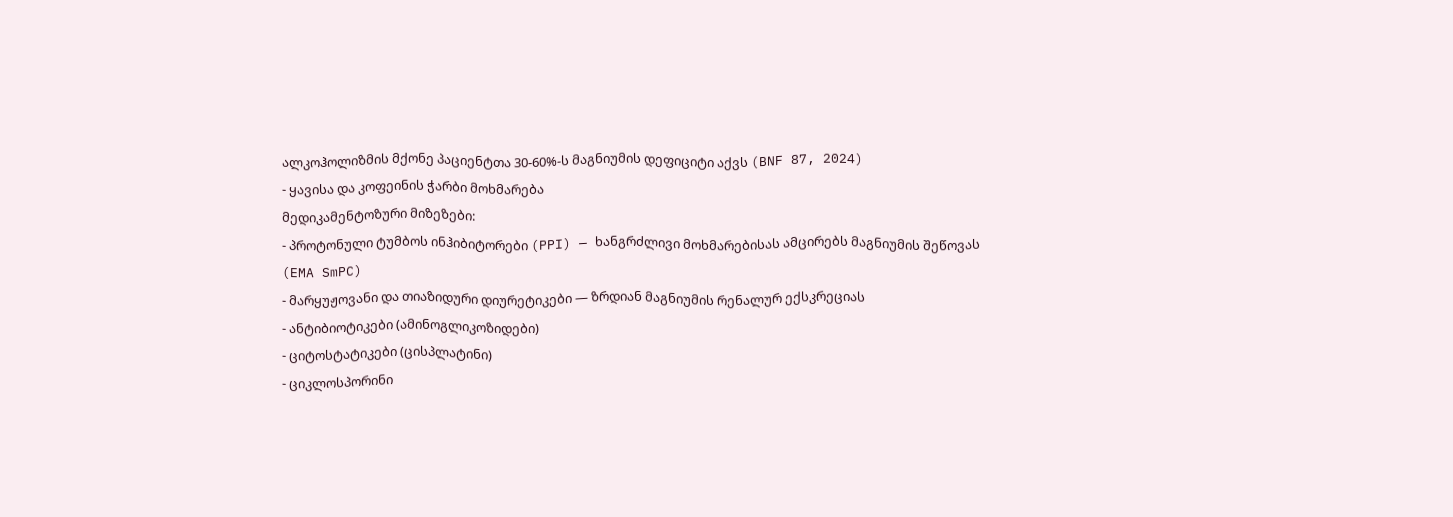ალკოჰოლიზმის მქონე პაციენტთა 30-60%-ს მაგნიუმის დეფიციტი აქვს (BNF 87, 2024)
- ყავისა და კოფეინის ჭარბი მოხმარება
მედიკამენტოზური მიზეზები:
- პროტონული ტუმბოს ინჰიბიტორები (PPI) — ხანგრძლივი მოხმარებისას ამცირებს მაგნიუმის შეწოვას (EMA SmPC)
- მარყუჟოვანი და თიაზიდური დიურეტიკები — ზრდიან მაგნიუმის რენალურ ექსკრეციას
- ანტიბიოტიკები (ამინოგლიკოზიდები)
- ციტოსტატიკები (ცისპლატინი)
- ციკლოსპორინი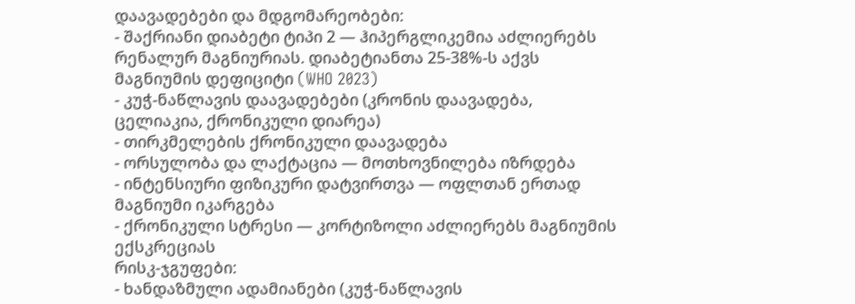დაავადებები და მდგომარეობები:
- შაქრიანი დიაბეტი ტიპი 2 — ჰიპერგლიკემია აძლიერებს რენალურ მაგნიურიას. დიაბეტიანთა 25-38%-ს აქვს მაგნიუმის დეფიციტი (WHO 2023)
- კუჭ-ნაწლავის დაავადებები (კრონის დაავადება, ცელიაკია, ქრონიკული დიარეა)
- თირკმელების ქრონიკული დაავადება
- ორსულობა და ლაქტაცია — მოთხოვნილება იზრდება
- ინტენსიური ფიზიკური დატვირთვა — ოფლთან ერთად მაგნიუმი იკარგება
- ქრონიკული სტრესი — კორტიზოლი აძლიერებს მაგნიუმის ექსკრეციას
რისკ-ჯგუფები:
- ხანდაზმული ადამიანები (კუჭ-ნაწლავის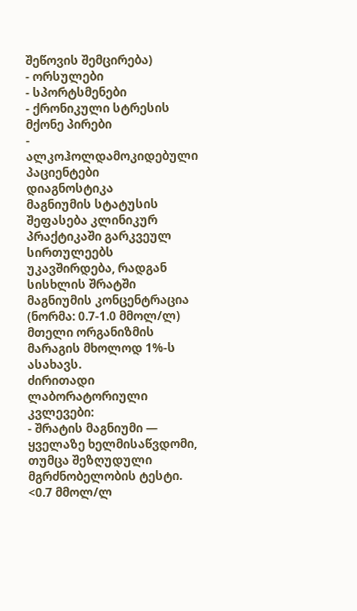შეწოვის შემცირება)
- ორსულები
- სპორტსმენები
- ქრონიკული სტრესის მქონე პირები
- ალკოჰოლდამოკიდებული პაციენტები
დიაგნოსტიკა
მაგნიუმის სტატუსის შეფასება კლინიკურ პრაქტიკაში გარკვეულ სირთულეებს უკავშირდება, რადგან სისხლის შრატში მაგნიუმის კონცენტრაცია (ნორმა: 0.7-1.0 მმოლ/ლ) მთელი ორგანიზმის მარაგის მხოლოდ 1%-ს ასახავს.
ძირითადი ლაბორატორიული კვლევები:
- შრატის მაგნიუმი — ყველაზე ხელმისაწვდომი, თუმცა შეზღუდული მგრძნობელობის ტესტი. <0.7 მმოლ/ლ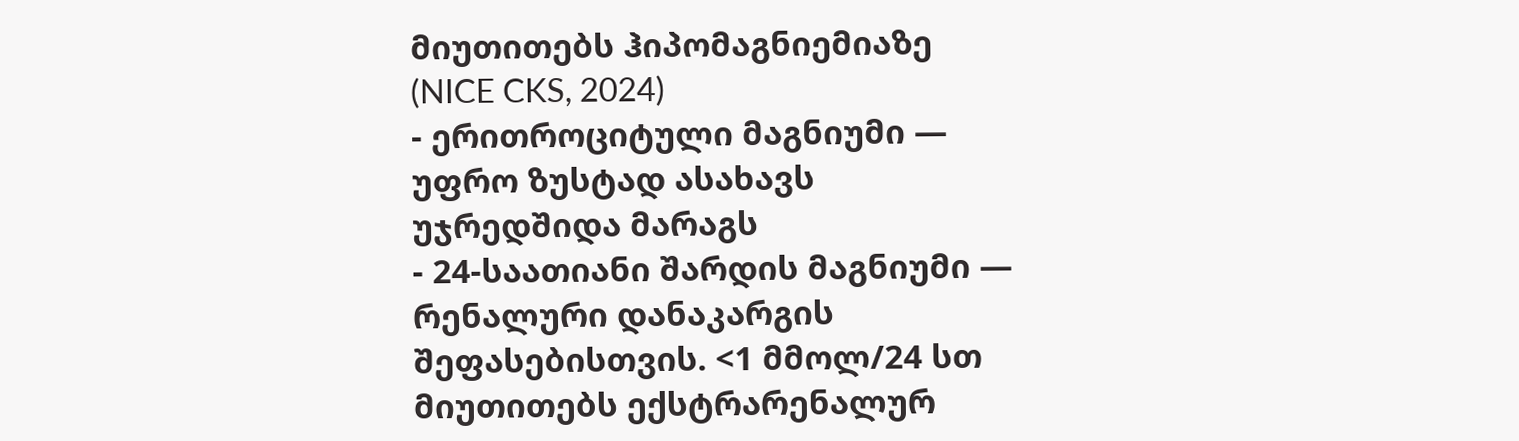მიუთითებს ჰიპომაგნიემიაზე (NICE CKS, 2024)
- ერითროციტული მაგნიუმი — უფრო ზუსტად ასახავს უჯრედშიდა მარაგს
- 24-საათიანი შარდის მაგნიუმი — რენალური დანაკარგის შეფასებისთვის. <1 მმოლ/24 სთ მიუთითებს ექსტრარენალურ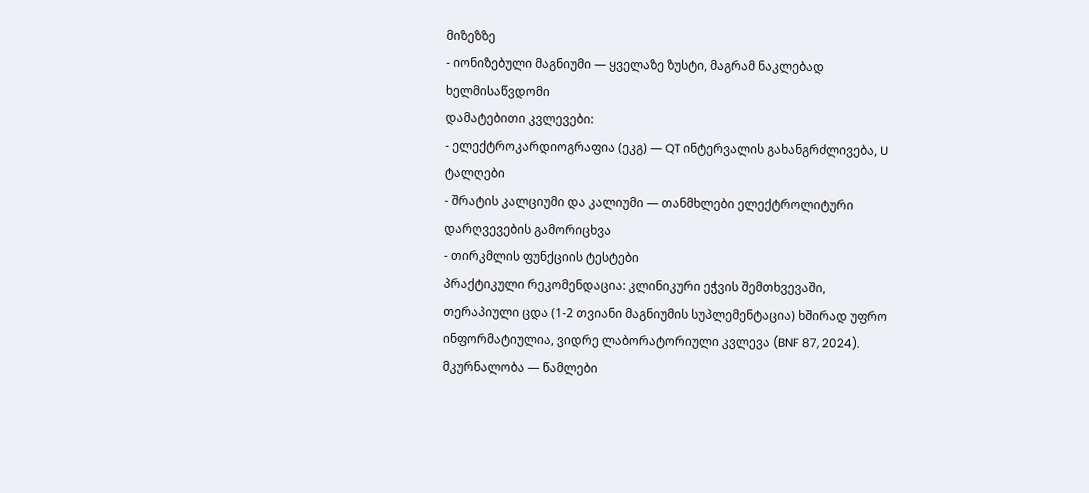მიზეზზე
- იონიზებული მაგნიუმი — ყველაზე ზუსტი, მაგრამ ნაკლებად ხელმისაწვდომი
დამატებითი კვლევები:
- ელექტროკარდიოგრაფია (ეკგ) — QT ინტერვალის გახანგრძლივება, U ტალღები
- შრატის კალციუმი და კალიუმი — თანმხლები ელექტროლიტური დარღვევების გამორიცხვა
- თირკმლის ფუნქციის ტესტები
პრაქტიკული რეკომენდაცია: კლინიკური ეჭვის შემთხვევაში, თერაპიული ცდა (1-2 თვიანი მაგნიუმის სუპლემენტაცია) ხშირად უფრო ინფორმატიულია, ვიდრე ლაბორატორიული კვლევა (BNF 87, 2024).
მკურნალობა — წამლები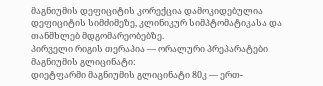მაგნიუმის დეფიციტის კორექცია დამოკიდებულია დეფიციტის სიმძიმეზე, კლინიკურ სიმპტომატიკასა და თანმხლებ მდგომარეობებზე.
პირველი რიგის თერაპია — ორალური პრეპარატები
მაგნიუმის გლიცინატი:
დიეტფარმი მაგნიუმის გლიცინატი 80კ — ერთ-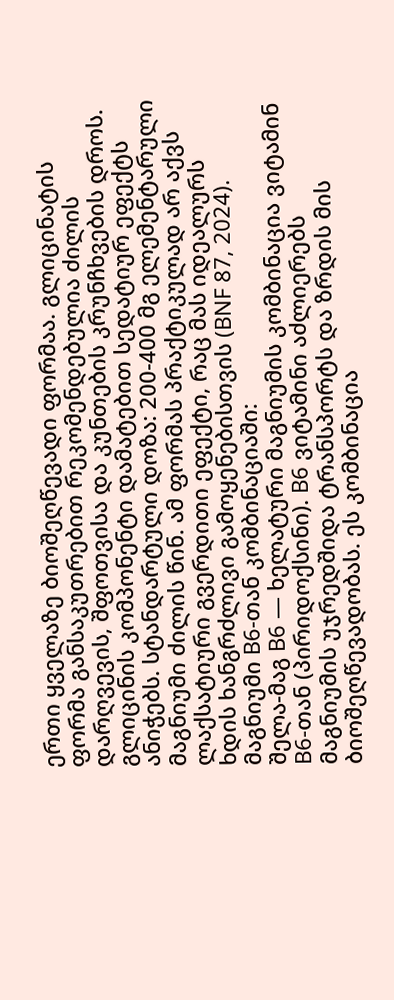ერთი ყველაზე ბიოშეღწევადი ფორმაა. გლიცინატის ფორმა განსაკუთრებით რეკომენდებულია ძილის დარღვევის, შფოთვისა და კუნთების კრუნჩხვების დროს. გლიცინის კომპონენტი დამატებით სედატიურ ეფექტს ანიჭებს. სტანდარტული დოზა: 200-400 მგ ელემენტარული მაგნიუმი ძილის წინ. ამ ფორმას პრაქტიკულად არ აქვს ლაქსატიური გვერდითი ეფექტი, რაც მას იდეალურს ხდის ხანგრძლივი გამოყენებისთვის (BNF 87, 2024).
მაგნიუმი B6-თან კომბინაციაში:
შელა-მაგ B6 — ხელატური მაგნიუმის კომბინაცია ვიტამინ B6-თან (პირიდოქსინი). B6 ვიტამინი აძლიერებს მაგნიუმის უჯრედშიდა ტრანსპორტს და ზრდის მის ბიოშეღწევადობას. ეს კომბინაცია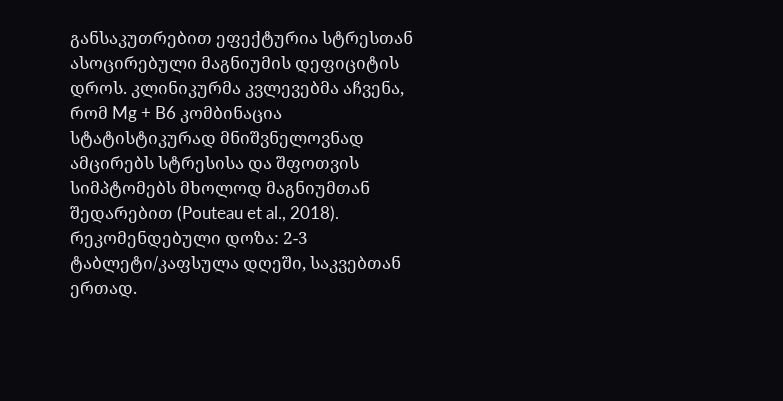განსაკუთრებით ეფექტურია სტრესთან ასოცირებული მაგნიუმის დეფიციტის დროს. კლინიკურმა კვლევებმა აჩვენა, რომ Mg + B6 კომბინაცია სტატისტიკურად მნიშვნელოვნად ამცირებს სტრესისა და შფოთვის სიმპტომებს მხოლოდ მაგნიუმთან შედარებით (Pouteau et al., 2018). რეკომენდებული დოზა: 2-3 ტაბლეტი/კაფსულა დღეში, საკვებთან ერთად.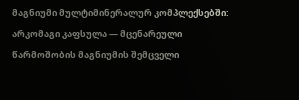მაგნიუმი მულტიმინერალურ კომპლექსებში:
არკომაგი კაფსულა — მცენარეული წარმოშობის მაგნიუმის შემცველი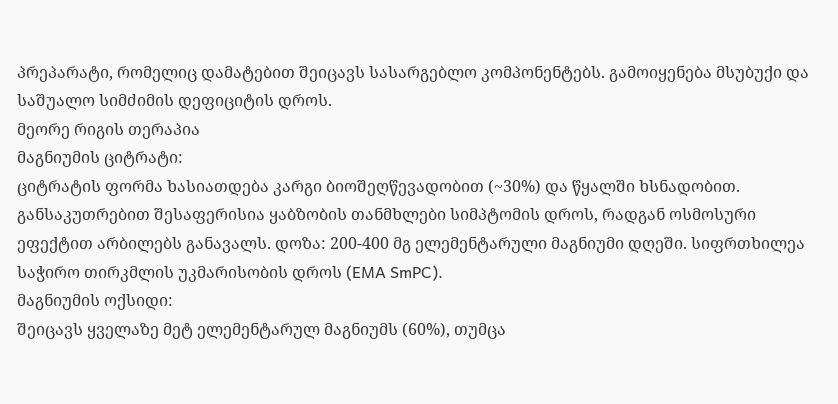პრეპარატი, რომელიც დამატებით შეიცავს სასარგებლო კომპონენტებს. გამოიყენება მსუბუქი და საშუალო სიმძიმის დეფიციტის დროს.
მეორე რიგის თერაპია
მაგნიუმის ციტრატი:
ციტრატის ფორმა ხასიათდება კარგი ბიოშეღწევადობით (~30%) და წყალში ხსნადობით. განსაკუთრებით შესაფერისია ყაბზობის თანმხლები სიმპტომის დროს, რადგან ოსმოსური ეფექტით არბილებს განავალს. დოზა: 200-400 მგ ელემენტარული მაგნიუმი დღეში. სიფრთხილეა საჭირო თირკმლის უკმარისობის დროს (EMA SmPC).
მაგნიუმის ოქსიდი:
შეიცავს ყველაზე მეტ ელემენტარულ მაგნიუმს (60%), თუმცა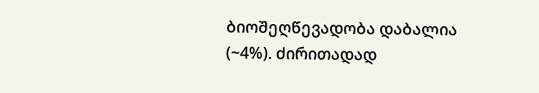ბიოშეღწევადობა დაბალია (~4%). ძირითადად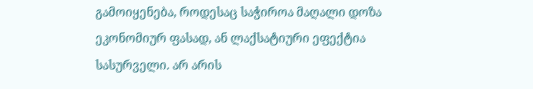გამოიყენება, როდესაც საჭიროა მაღალი დოზა ეკონომიურ ფასად, ან ლაქსატიური ეფექტია სასურველი. არ არის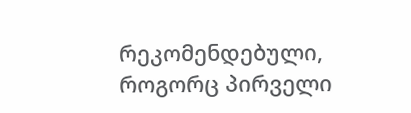რეკომენდებული, როგორც პირველი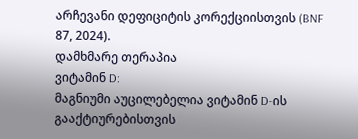არჩევანი დეფიციტის კორექციისთვის (BNF 87, 2024).
დამხმარე თერაპია
ვიტამინ D:
მაგნიუმი აუცილებელია ვიტამინ D-ის გააქტიურებისთვის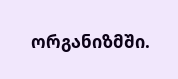ორგანიზმში.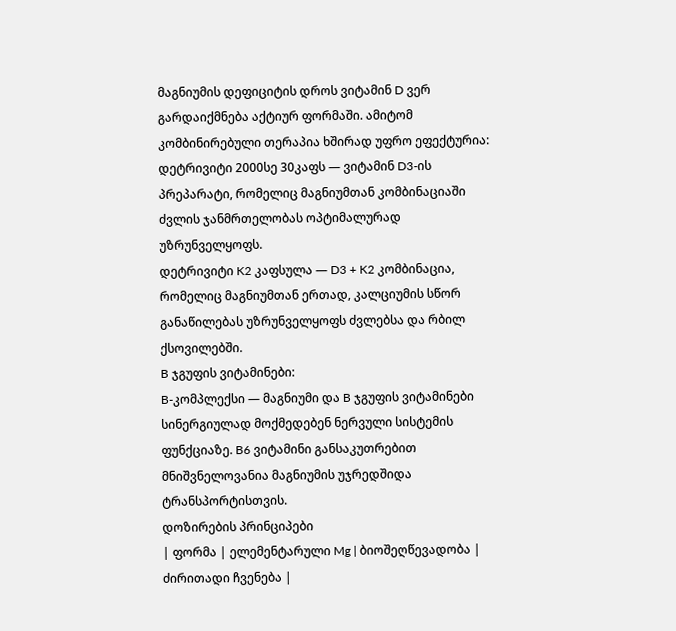მაგნიუმის დეფიციტის დროს ვიტამინ D ვერ გარდაიქმნება აქტიურ ფორმაში. ამიტომ კომბინირებული თერაპია ხშირად უფრო ეფექტურია:
დეტრივიტი 2000სე 30კაფს — ვიტამინ D3-ის პრეპარატი, რომელიც მაგნიუმთან კომბინაციაში ძვლის ჯანმრთელობას ოპტიმალურად უზრუნველყოფს.
დეტრივიტი K2 კაფსულა — D3 + K2 კომბინაცია, რომელიც მაგნიუმთან ერთად, კალციუმის სწორ განაწილებას უზრუნველყოფს ძვლებსა და რბილ ქსოვილებში.
B ჯგუფის ვიტამინები:
B-კომპლექსი — მაგნიუმი და B ჯგუფის ვიტამინები სინერგიულად მოქმედებენ ნერვული სისტემის ფუნქციაზე. B6 ვიტამინი განსაკუთრებით მნიშვნელოვანია მაგნიუმის უჯრედშიდა ტრანსპორტისთვის.
დოზირების პრინციპები
| ფორმა | ელემენტარული Mg | ბიოშეღწევადობა | ძირითადი ჩვენება |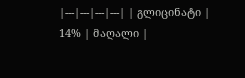|---|---|---|---| | გლიცინატი | 14% | მაღალი |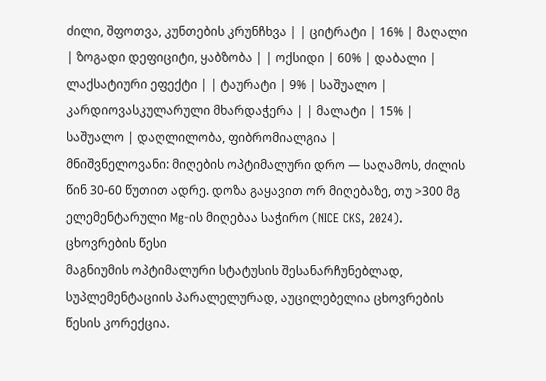ძილი, შფოთვა, კუნთების კრუნჩხვა | | ციტრატი | 16% | მაღალი | ზოგადი დეფიციტი, ყაბზობა | | ოქსიდი | 60% | დაბალი | ლაქსატიური ეფექტი | | ტაურატი | 9% | საშუალო | კარდიოვასკულარული მხარდაჭერა | | მალატი | 15% | საშუალო | დაღლილობა, ფიბრომიალგია |
მნიშვნელოვანი: მიღების ოპტიმალური დრო — საღამოს, ძილის წინ 30-60 წუთით ადრე. დოზა გაყავით ორ მიღებაზე, თუ >300 მგ ელემენტარული Mg-ის მიღებაა საჭირო (NICE CKS, 2024).
ცხოვრების წესი
მაგნიუმის ოპტიმალური სტატუსის შესანარჩუნებლად, სუპლემენტაციის პარალელურად, აუცილებელია ცხოვრების წესის კორექცია.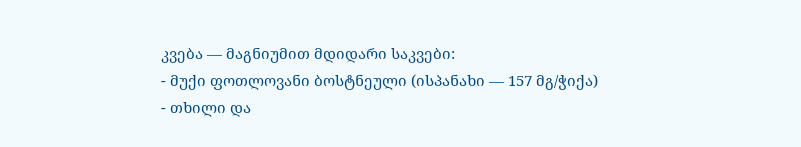კვება — მაგნიუმით მდიდარი საკვები:
- მუქი ფოთლოვანი ბოსტნეული (ისპანახი — 157 მგ/ჭიქა)
- თხილი და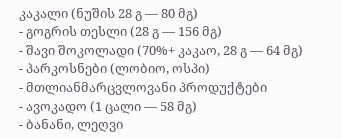კაკალი (ნუშის 28 გ — 80 მგ)
- გოგრის თესლი (28 გ — 156 მგ)
- შავი შოკოლადი (70%+ კაკაო, 28 გ — 64 მგ)
- პარკოსნები (ლობიო, ოსპი)
- მთლიანმარცვლოვანი პროდუქტები
- ავოკადო (1 ცალი — 58 მგ)
- ბანანი, ლეღვი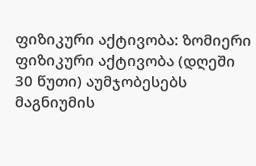ფიზიკური აქტივობა: ზომიერი ფიზიკური აქტივობა (დღეში 30 წუთი) აუმჯობესებს მაგნიუმის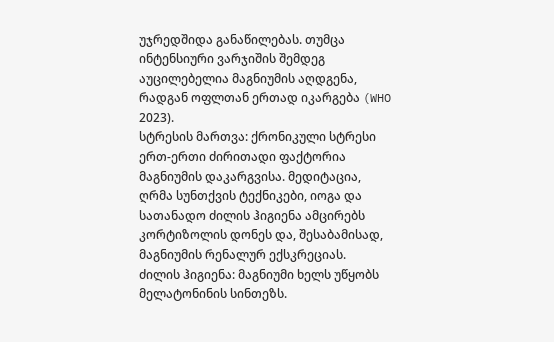უჯრედშიდა განაწილებას. თუმცა ინტენსიური ვარჯიშის შემდეგ აუცილებელია მაგნიუმის აღდგენა, რადგან ოფლთან ერთად იკარგება (WHO 2023).
სტრესის მართვა: ქრონიკული სტრესი ერთ-ერთი ძირითადი ფაქტორია მაგნიუმის დაკარგვისა. მედიტაცია, ღრმა სუნთქვის ტექნიკები, იოგა და სათანადო ძილის ჰიგიენა ამცირებს კორტიზოლის დონეს და, შესაბამისად, მაგნიუმის რენალურ ექსკრეციას.
ძილის ჰიგიენა: მაგნიუმი ხელს უწყობს მელატონინის სინთეზს.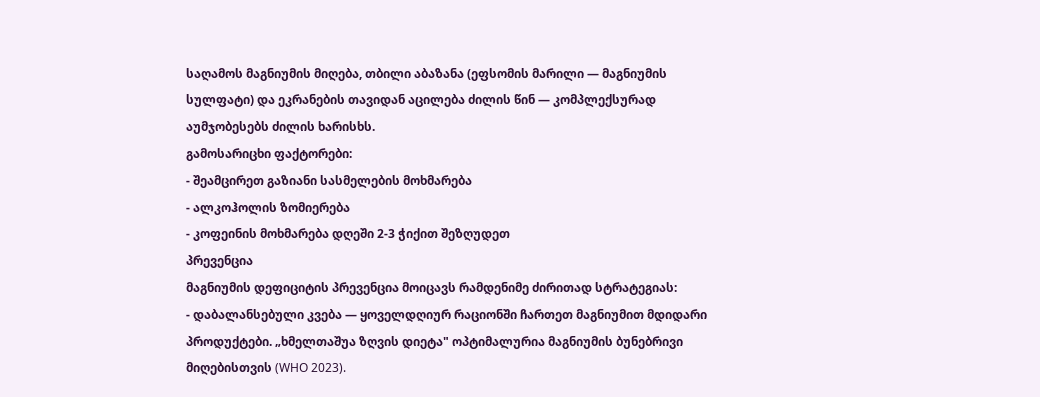საღამოს მაგნიუმის მიღება, თბილი აბაზანა (ეფსომის მარილი — მაგნიუმის სულფატი) და ეკრანების თავიდან აცილება ძილის წინ — კომპლექსურად აუმჯობესებს ძილის ხარისხს.
გამოსარიცხი ფაქტორები:
- შეამცირეთ გაზიანი სასმელების მოხმარება
- ალკოჰოლის ზომიერება
- კოფეინის მოხმარება დღეში 2-3 ჭიქით შეზღუდეთ
პრევენცია
მაგნიუმის დეფიციტის პრევენცია მოიცავს რამდენიმე ძირითად სტრატეგიას:
- დაბალანსებული კვება — ყოველდღიურ რაციონში ჩართეთ მაგნიუმით მდიდარი პროდუქტები. „ხმელთაშუა ზღვის დიეტა" ოპტიმალურია მაგნიუმის ბუნებრივი მიღებისთვის (WHO 2023).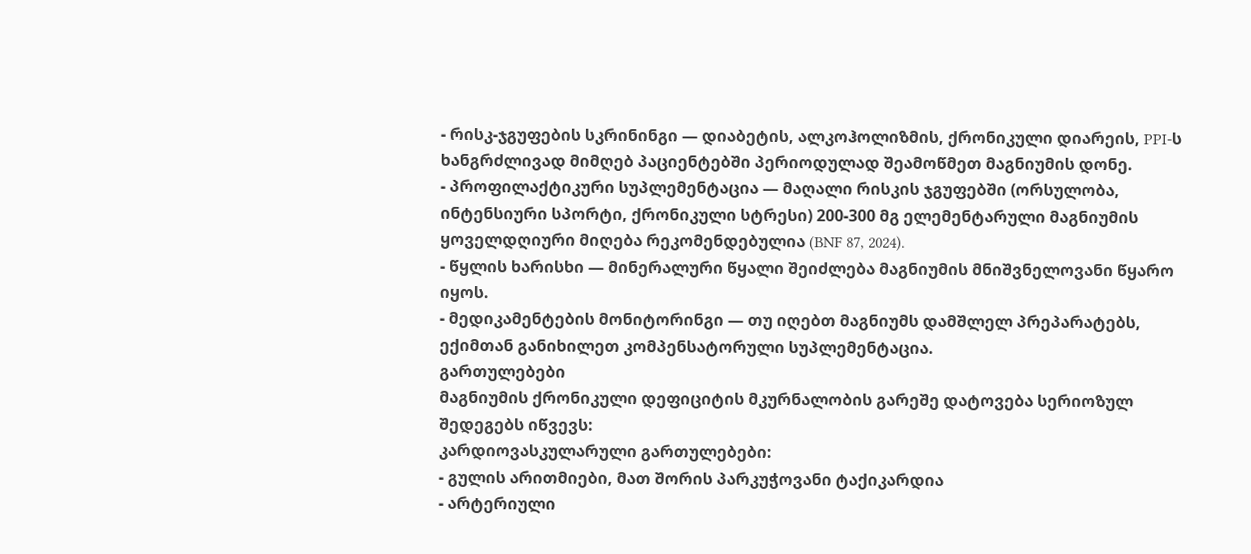- რისკ-ჯგუფების სკრინინგი — დიაბეტის, ალკოჰოლიზმის, ქრონიკული დიარეის, PPI-ს ხანგრძლივად მიმღებ პაციენტებში პერიოდულად შეამოწმეთ მაგნიუმის დონე.
- პროფილაქტიკური სუპლემენტაცია — მაღალი რისკის ჯგუფებში (ორსულობა, ინტენსიური სპორტი, ქრონიკული სტრესი) 200-300 მგ ელემენტარული მაგნიუმის ყოველდღიური მიღება რეკომენდებულია (BNF 87, 2024).
- წყლის ხარისხი — მინერალური წყალი შეიძლება მაგნიუმის მნიშვნელოვანი წყარო იყოს.
- მედიკამენტების მონიტორინგი — თუ იღებთ მაგნიუმს დამშლელ პრეპარატებს, ექიმთან განიხილეთ კომპენსატორული სუპლემენტაცია.
გართულებები
მაგნიუმის ქრონიკული დეფიციტის მკურნალობის გარეშე დატოვება სერიოზულ შედეგებს იწვევს:
კარდიოვასკულარული გართულებები:
- გულის არითმიები, მათ შორის პარკუჭოვანი ტაქიკარდია
- არტერიული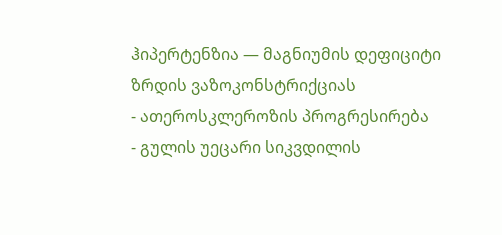ჰიპერტენზია — მაგნიუმის დეფიციტი ზრდის ვაზოკონსტრიქციას
- ათეროსკლეროზის პროგრესირება
- გულის უეცარი სიკვდილის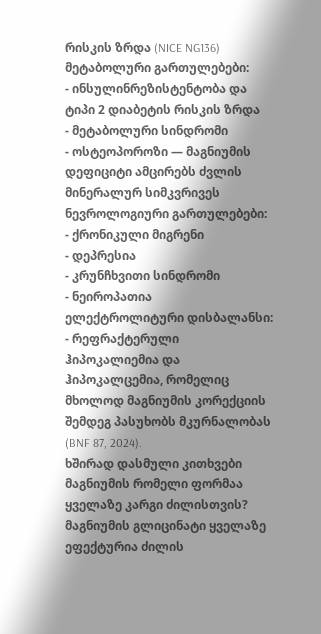რისკის ზრდა (NICE NG136)
მეტაბოლური გართულებები:
- ინსულინრეზისტენტობა და ტიპი 2 დიაბეტის რისკის ზრდა
- მეტაბოლური სინდრომი
- ოსტეოპოროზი — მაგნიუმის დეფიციტი ამცირებს ძვლის მინერალურ სიმკვრივეს
ნევროლოგიური გართულებები:
- ქრონიკული მიგრენი
- დეპრესია
- კრუნჩხვითი სინდრომი
- ნეიროპათია
ელექტროლიტური დისბალანსი:
- რეფრაქტერული ჰიპოკალიემია და ჰიპოკალცემია, რომელიც მხოლოდ მაგნიუმის კორექციის შემდეგ პასუხობს მკურნალობას (BNF 87, 2024).
ხშირად დასმული კითხვები
მაგნიუმის რომელი ფორმაა ყველაზე კარგი ძილისთვის?
მაგნიუმის გლიცინატი ყველაზე ეფექტურია ძილის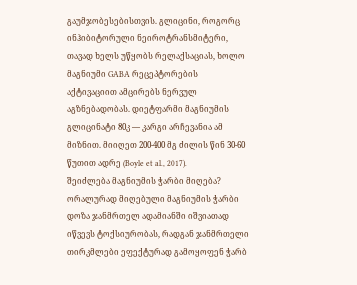გაუმჯობესებისთვის. გლიცინი, როგორც ინჰიბიტორული ნეიროტრანსმიტერი, თავად ხელს უწყობს რელაქსაციას, ხოლო მაგნიუმი GABA რეცეპტორების აქტივაციით ამცირებს ნერვულ აგზნებადობას. დიეტფარმი მაგნიუმის გლიცინატი 80კ — კარგი არჩევანია ამ მიზნით. მიიღეთ 200-400 მგ ძილის წინ 30-60 წუთით ადრე (Boyle et al., 2017).
შეიძლება მაგნიუმის ჭარბი მიღება?
ორალურად მიღებული მაგნიუმის ჭარბი დოზა ჯანმრთელ ადამიანში იშვიათად იწვევს ტოქსიურობას, რადგან ჯანმრთელი თირკმლები ეფექტურად გამოყოფენ ჭარბ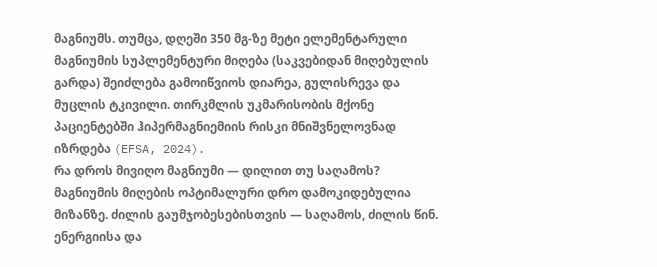მაგნიუმს. თუმცა, დღეში 350 მგ-ზე მეტი ელემენტარული მაგნიუმის სუპლემენტური მიღება (საკვებიდან მიღებულის გარდა) შეიძლება გამოიწვიოს დიარეა, გულისრევა და მუცლის ტკივილი. თირკმლის უკმარისობის მქონე პაციენტებში ჰიპერმაგნიემიის რისკი მნიშვნელოვნად იზრდება (EFSA, 2024).
რა დროს მივიღო მაგნიუმი — დილით თუ საღამოს?
მაგნიუმის მიღების ოპტიმალური დრო დამოკიდებულია მიზანზე. ძილის გაუმჯობესებისთვის — საღამოს, ძილის წინ. ენერგიისა და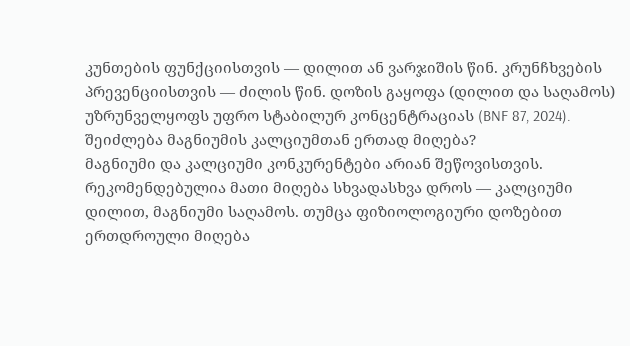კუნთების ფუნქციისთვის — დილით ან ვარჯიშის წინ. კრუნჩხვების პრევენციისთვის — ძილის წინ. დოზის გაყოფა (დილით და საღამოს) უზრუნველყოფს უფრო სტაბილურ კონცენტრაციას (BNF 87, 2024).
შეიძლება მაგნიუმის კალციუმთან ერთად მიღება?
მაგნიუმი და კალციუმი კონკურენტები არიან შეწოვისთვის. რეკომენდებულია მათი მიღება სხვადასხვა დროს — კალციუმი დილით, მაგნიუმი საღამოს. თუმცა ფიზიოლოგიური დოზებით ერთდროული მიღება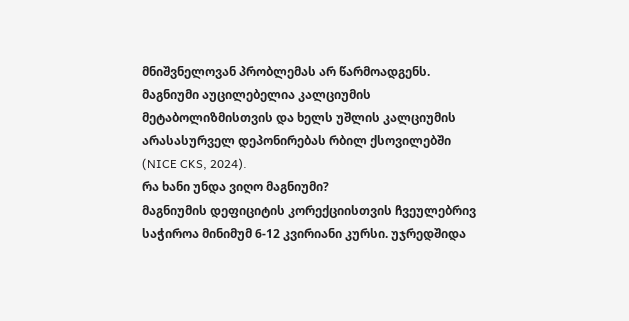მნიშვნელოვან პრობლემას არ წარმოადგენს. მაგნიუმი აუცილებელია კალციუმის მეტაბოლიზმისთვის და ხელს უშლის კალციუმის არასასურველ დეპონირებას რბილ ქსოვილებში (NICE CKS, 2024).
რა ხანი უნდა ვიღო მაგნიუმი?
მაგნიუმის დეფიციტის კორექციისთვის ჩვეულებრივ საჭიროა მინიმუმ 6-12 კვირიანი კურსი. უჯრედშიდა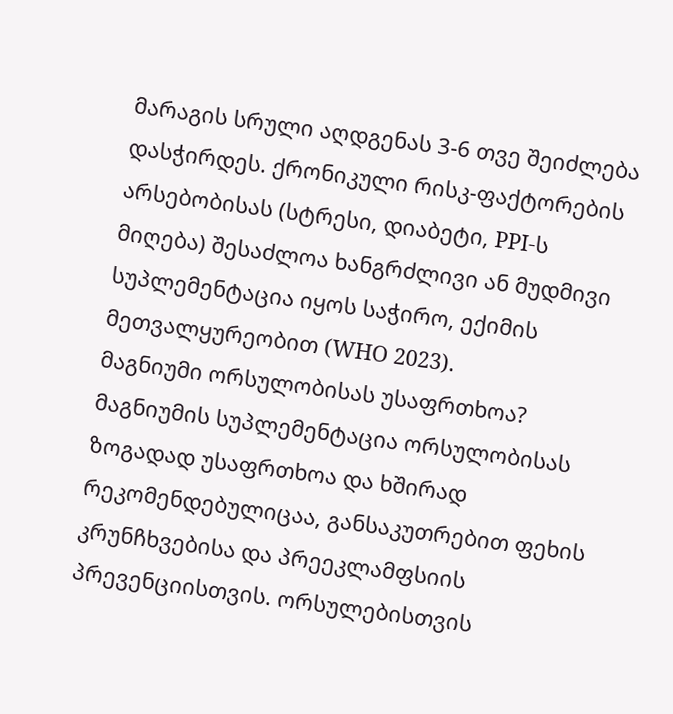მარაგის სრული აღდგენას 3-6 თვე შეიძლება დასჭირდეს. ქრონიკული რისკ-ფაქტორების არსებობისას (სტრესი, დიაბეტი, PPI-ს მიღება) შესაძლოა ხანგრძლივი ან მუდმივი სუპლემენტაცია იყოს საჭირო, ექიმის მეთვალყურეობით (WHO 2023).
მაგნიუმი ორსულობისას უსაფრთხოა?
მაგნიუმის სუპლემენტაცია ორსულობისას ზოგადად უსაფრთხოა და ხშირად რეკომენდებულიცაა, განსაკუთრებით ფეხის კრუნჩხვებისა და პრეეკლამფსიის პრევენციისთვის. ორსულებისთვის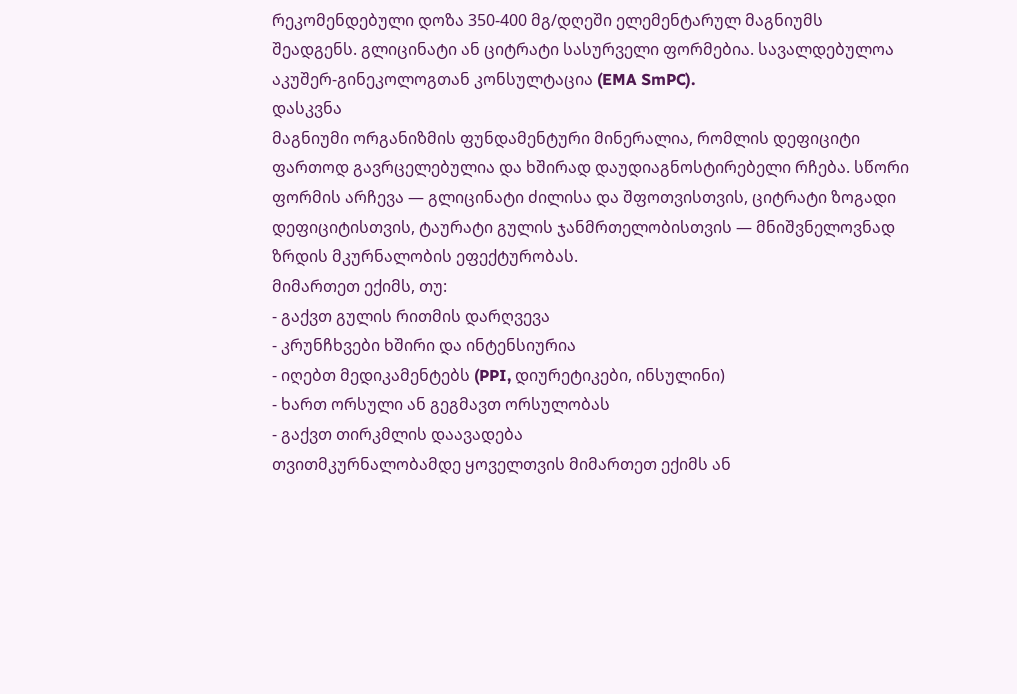რეკომენდებული დოზა 350-400 მგ/დღეში ელემენტარულ მაგნიუმს შეადგენს. გლიცინატი ან ციტრატი სასურველი ფორმებია. სავალდებულოა აკუშერ-გინეკოლოგთან კონსულტაცია (EMA SmPC).
დასკვნა
მაგნიუმი ორგანიზმის ფუნდამენტური მინერალია, რომლის დეფიციტი ფართოდ გავრცელებულია და ხშირად დაუდიაგნოსტირებელი რჩება. სწორი ფორმის არჩევა — გლიცინატი ძილისა და შფოთვისთვის, ციტრატი ზოგადი დეფიციტისთვის, ტაურატი გულის ჯანმრთელობისთვის — მნიშვნელოვნად ზრდის მკურნალობის ეფექტურობას.
მიმართეთ ექიმს, თუ:
- გაქვთ გულის რითმის დარღვევა
- კრუნჩხვები ხშირი და ინტენსიურია
- იღებთ მედიკამენტებს (PPI, დიურეტიკები, ინსულინი)
- ხართ ორსული ან გეგმავთ ორსულობას
- გაქვთ თირკმლის დაავადება
თვითმკურნალობამდე ყოველთვის მიმართეთ ექიმს ან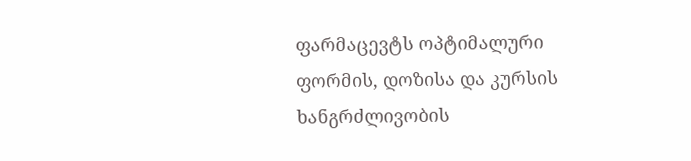ფარმაცევტს ოპტიმალური ფორმის, დოზისა და კურსის ხანგრძლივობის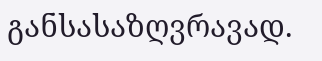განსასაზღვრავად.